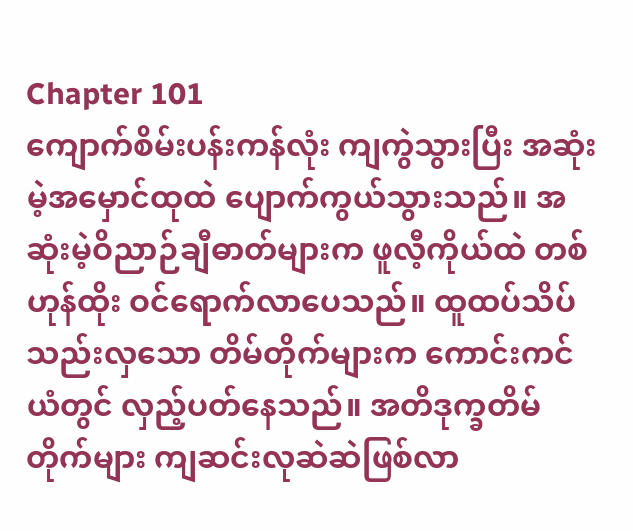Chapter 101
ကျောက်စိမ်းပန်းကန်လုံး ကျကွဲသွားပြီး အဆုံးမဲ့အမှောင်ထုထဲ ပျောက်ကွယ်သွားသည်။ အဆုံးမဲ့ဝိညာဉ်ချီဓာတ်များက ဖူလီ့ကိုယ်ထဲ တစ်ဟုန်ထိုး ဝင်ရောက်လာပေသည်။ ထူထပ်သိပ်သည်းလှသော တိမ်တိုက်များက ကောင်းကင်ယံတွင် လှည့်ပတ်နေသည်။ အတိဒုက္ခတိမ်တိုက်များ ကျဆင်းလုဆဲဆဲဖြစ်လာ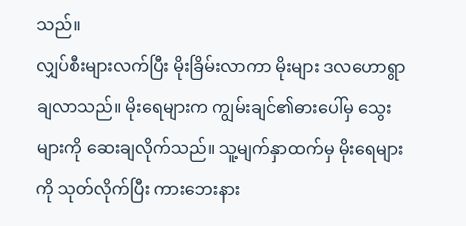သည်။
လျှပ်စီးများလက်ပြီး မိုးခြိမ်းလာကာ မိုးများ ဒလဟောရွာချလာသည်။ မိုးရေများက ကျွမ်းချင်၏ဓားပေါ်မှ သွေးများကို ဆေးချလိုက်သည်။ သူ့မျက်နှာထက်မှ မိုးရေများကို သုတ်လိုက်ပြီး ကားဘေးနား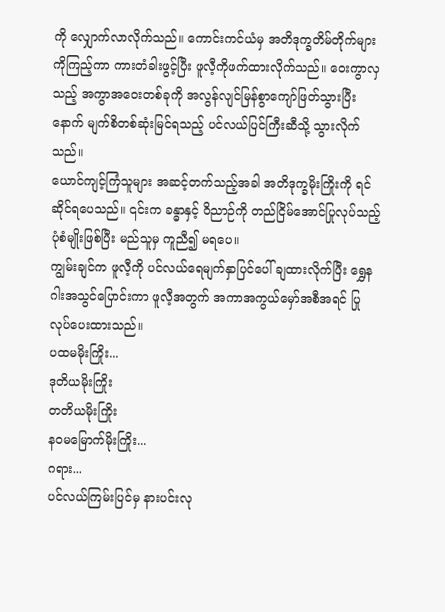ကို လျှောက်လာလိုက်သည်။ ကောင်းကင်ယံမှ အတိဒုက္ခတိမ်တိုက်များကိုကြည့်ကာ ကားတံခါးဖွင့်ပြီး ဖူလီ့ကိုဖက်ထားလိုက်သည်။ ဝေးကွာလှသည့် အကွာအဝေးတစ်ခုကို အလွန်လျင်မြန်စွာကျော်ဖြတ်သွားပြီးနောက် မျက်စိတစ်ဆုံးမြင်ရသည့် ပင်လယ်ပြင်ကြီးဆီသို့ သွားလိုက်သည်။
ယောင်ကျင့်ကြံသူများ အဆင့်တက်သည့်အခါ အတိဒုက္ခမိုးကြိုးကို ရင်ဆိုင်ရပေသည်။ ၎င်းက ခန္ဓာနှင့် ဝိညာဉ်ကို တည်ငြိမ်အောင်ပြုလုပ်သည့်ပုံစံမျိုးဖြစ်ပြီး မည်သူမှ ကူညီ၍ မရပေ။
ကျွမ်းချင်က ဖူလီ့ကို ပင်လယ်ရေမျက်နှာပြင်ပေါ် ချထားလိုက်ပြီး ရွှေနဂါးအသွင်ပြောင်းကာ ဖူလီ့အတွက် အကာအကွယ်မှော်အစီအရင် ပြုလုပ်ပေးထားသည်။
ပထမမိုးကြိုး...
ဒုတိယမိုးကြိုး
တတိယမိုးကြိုး
နဝမမြောက်မိုးကြိုး...
ဂရား...
ပင်လယ်ကြမ်းပြင်မှ နားပင်းလု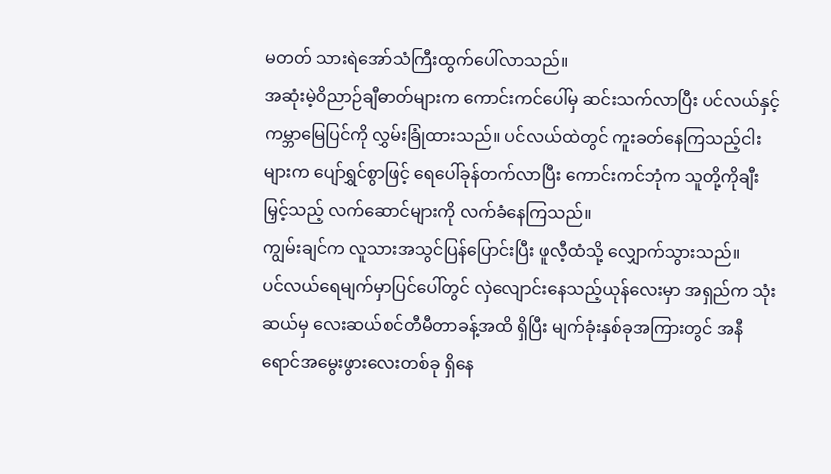မတတ် သားရဲအော်သံကြီးထွက်ပေါ်လာသည်။
အဆုံးမဲ့ဝိညာဉ်ချီဓာတ်များက ကောင်းကင်ပေါ်မှ ဆင်းသက်လာပြီး ပင်လယ်နှင့် ကမ္ဘာမြေပြင်ကို လွှမ်းခြုံထားသည်။ ပင်လယ်ထဲတွင် ကူးခတ်နေကြသည့်ငါးများက ပျော်ရွှင်စွာဖြင့် ရေပေါ်ခုန်တက်လာပြီး ကောင်းကင်ဘုံက သူတို့ကိုချီးမြှင့်သည့် လက်ဆောင်များကို လက်ခံနေကြသည်။
ကျွမ်းချင်က လူသားအသွင်ပြန်ပြောင်းပြီး ဖူလီ့ထံသို့ လျှောက်သွားသည်။
ပင်လယ်ရေမျက်မှာပြင်ပေါ်တွင် လှဲလျောင်းနေသည့်ယုန်လေးမှာ အရှည်က သုံးဆယ်မှ လေးဆယ်စင်တီမီတာခန့်အထိ ရှိပြီး မျက်ခုံးနှစ်ခုအကြားတွင် အနီရောင်အမွေးဖွားလေးတစ်ခု ရှိနေ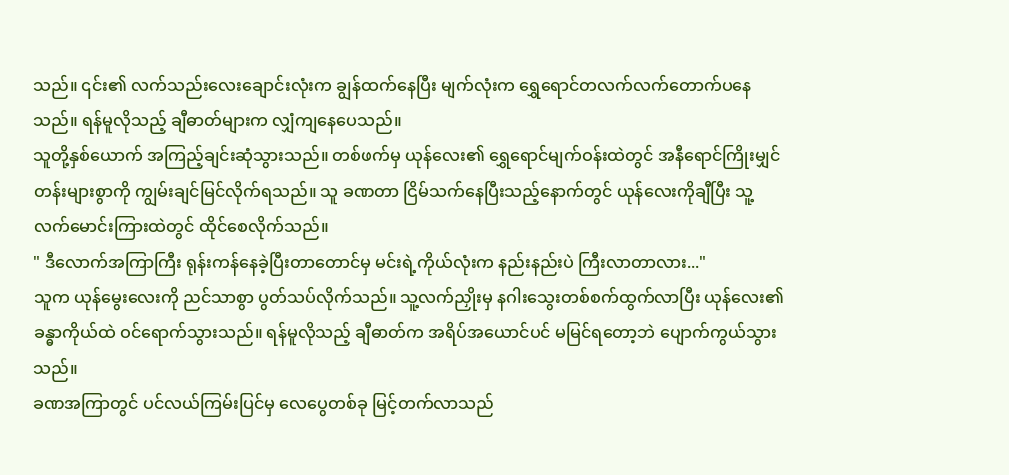သည်။ ၎င်း၏ လက်သည်းလေးချောင်းလုံးက ချွန်ထက်နေပြီး မျက်လုံးက ရွှေရောင်တလက်လက်တောက်ပနေသည်။ ရန်မူလိုသည့် ချီဓာတ်များက လျှံကျနေပေသည်။
သူတို့နှစ်ယောက် အကြည့်ချင်းဆုံသွားသည်။ တစ်ဖက်မှ ယုန်လေး၏ ရွှေရောင်မျက်ဝန်းထဲတွင် အနီရောင်ကြိုးမျှင်တန်းများစွာကို ကျွမ်းချင်မြင်လိုက်ရသည်။ သူ ခဏတာ ငြိမ်သက်နေပြီးသည့်နောက်တွင် ယုန်လေးကိုချီပြီး သူ့လက်မောင်းကြားထဲတွင် ထိုင်စေလိုက်သည်။
" ဒီလောက်အကြာကြီး ရုန်းကန်နေခဲ့ပြီးတာတောင်မှ မင်းရဲ့ကိုယ်လုံးက နည်းနည်းပဲ ကြီးလာတာလား..."
သူက ယုန်မွေးလေးကို ညင်သာစွာ ပွတ်သပ်လိုက်သည်။ သူ့လက်ညှိုးမှ နဂါးသွေးတစ်စက်ထွက်လာပြီး ယုန်လေး၏ခန္ဓာကိုယ်ထဲ ဝင်ရောက်သွားသည်။ ရန်မူလိုသည့် ချီဓာတ်က အရိပ်အယောင်ပင် မမြင်ရတော့ဘဲ ပျောက်ကွယ်သွားသည်။
ခဏအကြာတွင် ပင်လယ်ကြမ်းပြင်မှ လေပွေတစ်ခု မြင့်တက်လာသည်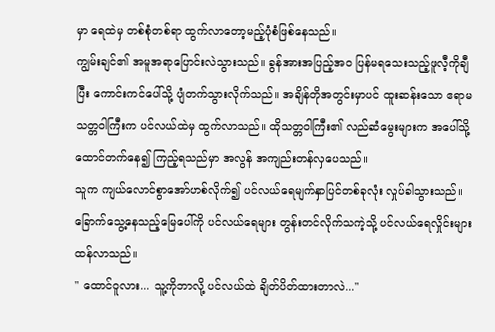မှာ ရေထဲမှ တစ်စုံတစ်ရာ ထွက်လာတော့မည့်ပုံစံဖြစ်နေသည်။
ကျွမ်းချင်၏ အမူအရာပြောင်းလဲသွားသည်။ ခွန်အားအပြည့်အဝ ပြန်မရသေးသည့်ဖူလီ့ကိုချီပြီး ကောင်းကင်ပေါ်သို့ ပျံတက်သွားလိုက်သည်။ အချိန်တိုအတွင်းမှာပင် ထူးဆန်းသော ဧရာမသတ္တဝါကြီးက ပင်လယ်ထဲမှ ထွက်လာသည်။ ထိုသတ္တဝါကြီး၏ လည်ဆံမွေးများက အပေါ်သို့ထောင်တက်နေ၍ ကြည့်ရသည်မှာ အလွန် အကျည်းတန်လှပေသည်။
သူက ကျယ်လောင်စွာအော်ဟစ်လိုက်၍ ပင်လယ်ရေမျက်နှာပြင်တစ်ခုလုံး လှုပ်ခါသွားသည်။ ခြောက်သွေ့နေသည့်မြေပေါ်ကို ပင်လယ်ရေများ တွန်းတင်လိုက်သကဲ့သို့ ပင်လယ်ရေလှိုင်းများထန်လာသည်။
" ထောင်ဝူလား... သူ့ကိုဘာလို့ ပင်လယ်ထဲ ချိတ်ပိတ်ထားတာလဲ..."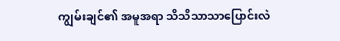ကျွမ်းချင်၏ အမူအရာ သိသိသာသာပြောင်းလဲ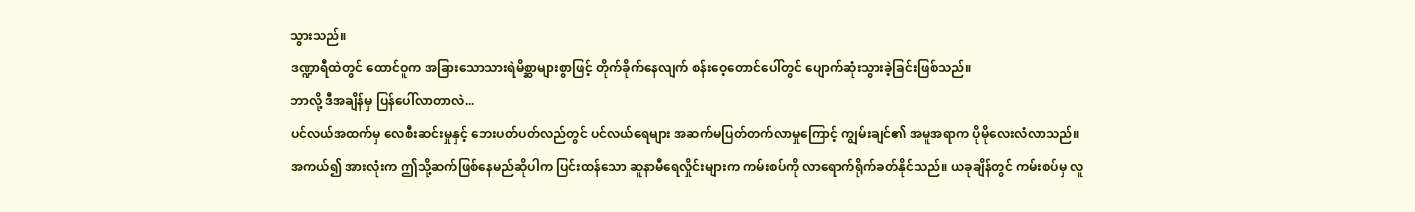သွားသည်။
ဒဏ္ဍာရီထဲတွင် ထောင်ဝူက အခြားသောသားရဲမိစ္ဆာများစွာဖြင့် တိုက်ခိုက်နေလျက် စန်းဝေ့တောင်ပေါ်တွင် ပျောက်ဆုံးသွားခဲ့ခြင်းဖြစ်သည်။
ဘာလို့ ဒီအချိန်မှ ပြန်ပေါ်လာတာလဲ...
ပင်လယ်အထက်မှ လေစီးဆင်းမှုနှင့် ဘေးပတ်ပတ်လည်တွင် ပင်လယ်ရေများ အဆက်မပြတ်တက်လာမှုကြောင့် ကျွမ်းချင်၏ အမူအရာက ပိုမိုလေးလံလာသည်။ အကယ်၍ အားလုံးက ဤသို့ဆက်ဖြစ်နေမည်ဆိုပါက ပြင်းထန်သော ဆူနာမီရေလှိုင်းများက ကမ်းစပ်ကို လာရောက်ရိုက်ခတ်နိုင်သည်။ ယခုချိန်တွင် ကမ်းစပ်မှ လူ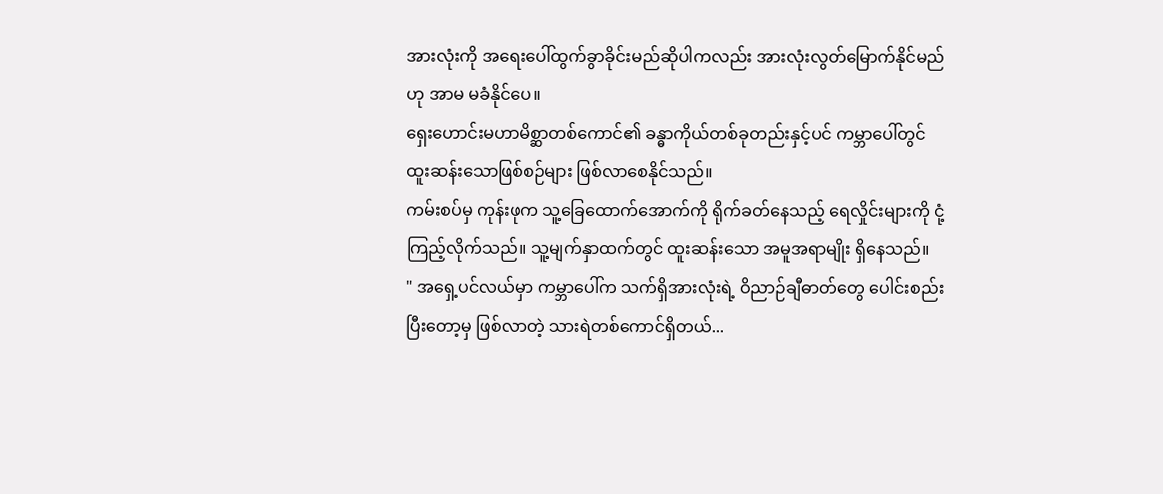အားလုံးကို အရေးပေါ်ထွက်ခွာခိုင်းမည်ဆိုပါကလည်း အားလုံးလွတ်မြောက်နိုင်မည်ဟု အာမ မခံနိုင်ပေ။
ရှေးဟောင်းမဟာမိစ္ဆာတစ်ကောင်၏ ခန္ဓာကိုယ်တစ်ခုတည်းနှင့်ပင် ကမ္ဘာပေါ်တွင် ထူးဆန်းသောဖြစ်စဉ်များ ဖြစ်လာစေနိုင်သည်။
ကမ်းစပ်မှ ကုန်းဖုက သူ့ခြေထောက်အောက်ကို ရိုက်ခတ်နေသည့် ရေလှိုင်းများကို ငုံ့ကြည့်လိုက်သည်။ သူ့မျက်နှာထက်တွင် ထူးဆန်းသော အမူအရာမျိုး ရှိနေသည်။
" အရှေ့ပင်လယ်မှာ ကမ္ဘာပေါ်က သက်ရှိအားလုံးရဲ့ ဝိညာဉ်ချီဓာတ်တွေ ပေါင်းစည်းပြီးတော့မှ ဖြစ်လာတဲ့ သားရဲတစ်ကောင်ရှိတယ်...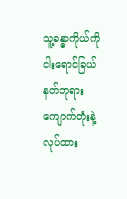သူ့ခန္ဓာကိုယ်ကို ငါးရောင်ခြယ် နတ်ဘုရားကျောက်တုံးနဲ့လုပ်ထား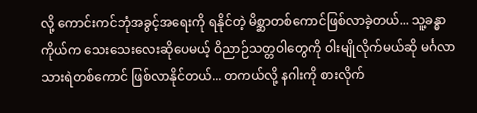လို့ ကောင်းကင်ဘုံအခွင့်အရေးကို ရနိုင်တဲ့ မိစ္ဆာတစ်ကောင်ဖြစ်လာခဲ့တယ်... သူ့ခန္ဓာကိုယ်က သေးသေးလေးဆိုပေမယ့် ဝိညာဉ်သတ္တဝါတွေကို ဝါးမျိုလိုက်မယ်ဆို မင်္ဂလာသားရဲတစ်ကောင် ဖြစ်လာနိုင်တယ်... တကယ်လို့ နဂါးကို စားလိုက်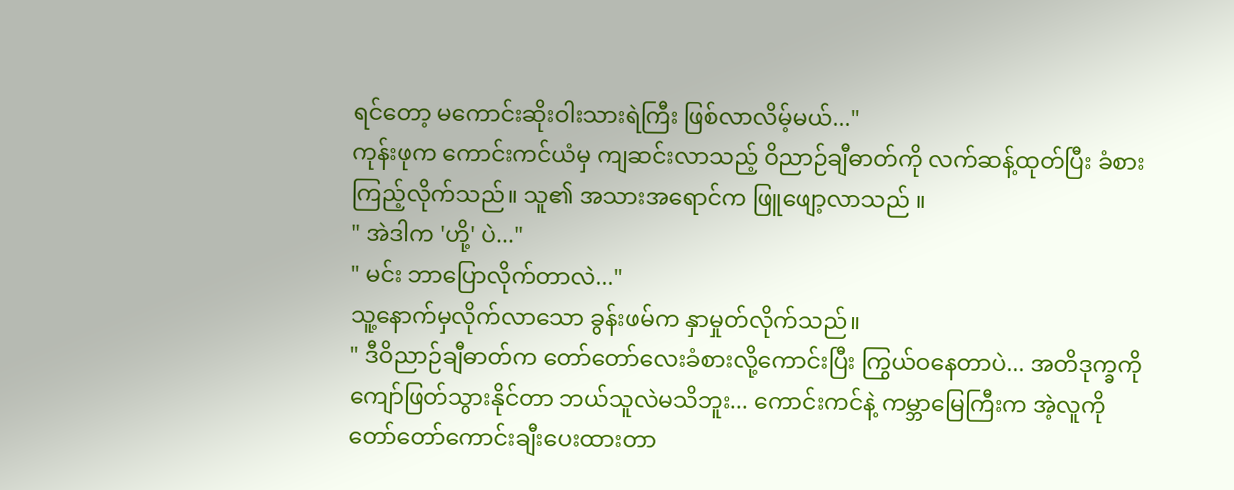ရင်တော့ မကောင်းဆိုးဝါးသားရဲကြီး ဖြစ်လာလိမ့်မယ်..."
ကုန်းဖုက ကောင်းကင်ယံမှ ကျဆင်းလာသည့် ဝိညာဉ်ချီဓာတ်ကို လက်ဆန့်ထုတ်ပြီး ခံစားကြည့်လိုက်သည်။ သူ၏ အသားအရောင်က ဖြူဖျော့လာသည် ။
" အဲဒါက 'ဟို့' ပဲ..."
" မင်း ဘာပြောလိုက်တာလဲ..."
သူ့နောက်မှလိုက်လာသော ခွန်းဖမ်က နှာမှုတ်လိုက်သည်။
" ဒီဝိညာဉ်ချီဓာတ်က တော်တော်လေးခံစားလို့ကောင်းပြီး ကြွယ်ဝနေတာပဲ... အတိဒုက္ခကို ကျော်ဖြတ်သွားနိုင်တာ ဘယ်သူလဲမသိဘူး... ကောင်းကင်နဲ့ ကမ္ဘာမြေကြီးက အဲ့လူကို တော်တော်ကောင်းချီးပေးထားတာ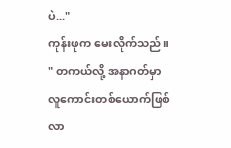ပဲ..."
ကုန်းဖုက မေးလိုက်သည်။
" တကယ်လို့ အနာဂတ်မှာ လူကောင်းတစ်ယောက်ဖြစ်လာ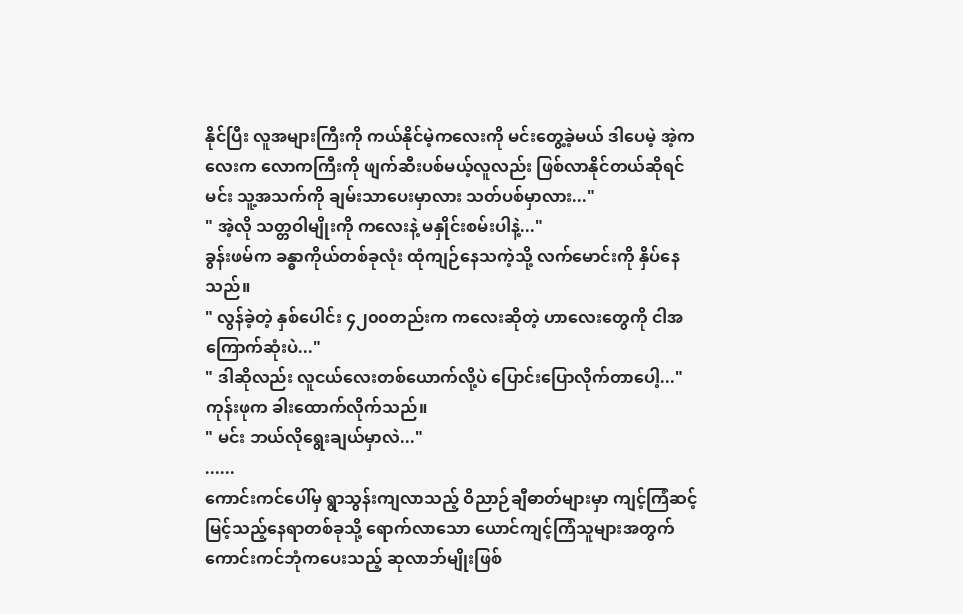နိုင်ပြီး လူအများကြီးကို ကယ်နိုင်မဲ့ကလေးကို မင်းတွေ့ခဲ့မယ် ဒါပေမဲ့ အဲ့ကလေးက လောကကြီးကို ဖျက်ဆီးပစ်မယ့်လူလည်း ဖြစ်လာနိုင်တယ်ဆိုရင် မင်း သူ့အသက်ကို ချမ်းသာပေးမှာလား သတ်ပစ်မှာလား..."
" အဲ့လို သတ္တဝါမျိုးကို ကလေးနဲ့ မနှိုင်းစမ်းပါနဲ့..."
ခွန်းဖမ်က ခန္ဓာကိုယ်တစ်ခုလုံး ထုံကျဉ်နေသကဲ့သို့ လက်မောင်းကို နှိပ်နေသည်။
" လွန်ခဲ့တဲ့ နှစ်ပေါင်း ၄၂၀၀တည်းက ကလေးဆိုတဲ့ ဟာလေးတွေကို ငါအကြောက်ဆုံးပဲ..."
" ဒါဆိုလည်း လူငယ်လေးတစ်ယောက်လို့ပဲ ပြောင်းပြောလိုက်တာပေါ့..."
ကုန်းဖုက ခါးထောက်လိုက်သည်။
" မင်း ဘယ်လိုရွေးချယ်မှာလဲ..."
......
ကောင်းကင်ပေါ်မှ ရွာသွန်းကျလာသည့် ဝိညာဉ်ချီဓာတ်များမှာ ကျင့်ကြံဆင့်မြင့်သည့်နေရာတစ်ခုသို့ ရောက်လာသော ယောင်ကျင့်ကြံသူများအတွက် ကောင်းကင်ဘုံကပေးသည့် ဆုလာဘ်မျိုးဖြစ်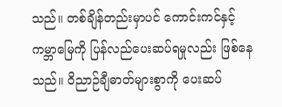သည်။ တစ်ချိန်တည်းမှာပင် ကောင်းကင်နှင့် ကမ္ဘာမြေကို ပြန်လည်ပေးဆပ်ရမှုလည်း ဖြစ်နေသည်။ ဝိညာဉ်ချီဓာတ်များစွာကို ပေးဆပ်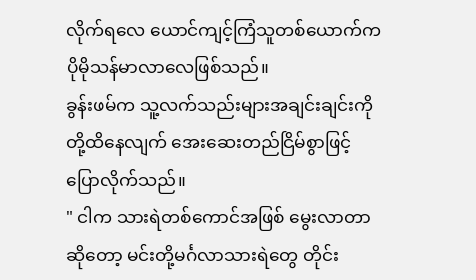လိုက်ရလေ ယောင်ကျင့်ကြံသူတစ်ယောက်က ပိုမိုသန်မာလာလေဖြစ်သည်။
ခွန်းဖမ်က သူ့လက်သည်းများအချင်းချင်းကို တို့ထိနေလျက် အေးဆေးတည်ငြိမ်စွာဖြင့် ပြောလိုက်သည်။
" ငါက သားရဲတစ်ကောင်အဖြစ် မွေးလာတာဆိုတော့ မင်းတို့မင်္ဂလာသားရဲတွေ တိုင်း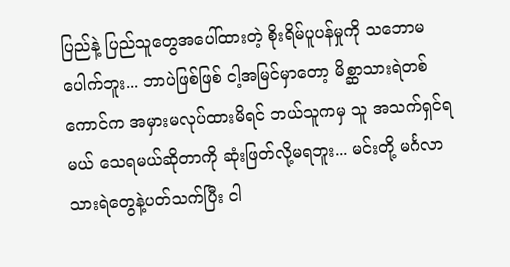ပြည်နဲ့ ပြည်သူတွေအပေါ်ထားတဲ့ စိုးရိမ်ပူပန်မှုကို သဘောမပေါက်ဘူး... ဘာပဲဖြစ်ဖြစ် ငါ့အမြင်မှာတော့ မိစ္ဆာသားရဲတစ်ကောင်က အမှားမလုပ်ထားမိရင် ဘယ်သူကမှ သူ အသက်ရှင်ရမယ် သေရမယ်ဆိုတာကို ဆုံးဖြတ်လို့မရဘူး... မင်းတို့ မင်္ဂလာသားရဲတွေနဲ့ပတ်သက်ပြီး ငါ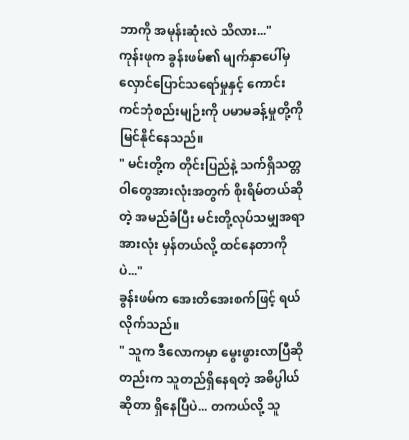ဘာကို အမုန်းဆုံးလဲ သိလား..."
ကုန်းဖုက ခွန်းဖမ်၏ မျက်နှာပေါ်မှ လှောင်ပြောင်သရော်မှုနှင့် ကောင်းကင်ဘုံစည်းမျဉ်းကို ပမာမခန့်မှုတို့ကို မြင်နိုင်နေသည်။
" မင်းတို့က တိုင်းပြည်နဲ့ သက်ရှိသတ္တဝါတွေအားလုံးအတွက် စိုးရိမ်တယ်ဆိုတဲ့ အမည်ခံပြီး မင်းတို့လုပ်သမျှအရာအားလုံး မှန်တယ်လို့ ထင်နေတာကိုပဲ..."
ခွန်းဖမ်က အေးတိအေးစက်ဖြင့် ရယ်လိုက်သည်။
" သူက ဒီလောကမှာ မွေးဖွားလာပြီဆိုတည်းက သူတည်ရှိနေရတဲ့ အဓိပ္ပါယ်ဆိုတာ ရှိနေပြီပဲ... တကယ်လို့ သူ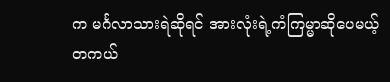က မင်္ဂလာသားရဲဆိုရင် အားလုံးရဲ့ကံကြမ္မာဆိုပေမယ့် တကယ်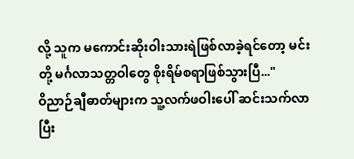လို့ သူက မကောင်းဆိုးဝါးသားရဲဖြစ်လာခဲ့ရင်တော့ မင်းတို့ မင်္ဂလာသတ္တဝါတွေ စိုးရိမ်စရာဖြစ်သွားပြီ..."
ဝိညာဉ်ချီဓာတ်များက သူ့လက်ဖဝါးပေါ် ဆင်းသက်လာပြီး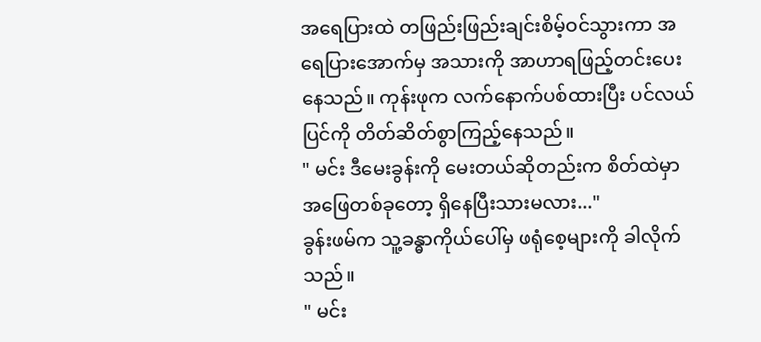အရေပြားထဲ တဖြည်းဖြည်းချင်းစိမ့်ဝင်သွားကာ အရေပြားအောက်မှ အသားကို အာဟာရဖြည့်တင်းပေးနေသည်။ ကုန်းဖုက လက်နောက်ပစ်ထားပြီး ပင်လယ်ပြင်ကို တိတ်ဆိတ်စွာကြည့်နေသည်။
" မင်း ဒီမေးခွန်းကို မေးတယ်ဆိုတည်းက စိတ်ထဲမှာ အဖြေတစ်ခုတော့ ရှိနေပြီးသားမလား..."
ခွန်းဖမ်က သူ့ခန္ဓာကိုယ်ပေါ်မှ ဖရုံစေ့များကို ခါလိုက်သည်။
" မင်း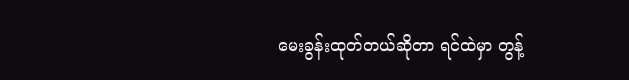မေးခွန်းထုတ်တယ်ဆိုတာ ရင်ထဲမှာ တွန့်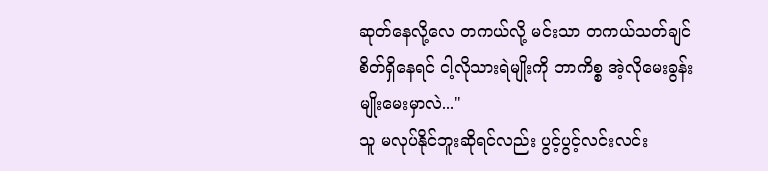ဆုတ်နေလို့လေ တကယ်လို့ မင်းသာ တကယ်သတ်ချင်စိတ်ရှိနေရင် ငါ့လိုသားရဲမျိုးကို ဘာကိစ္စ အဲ့လိုမေးခွန်းမျိုးမေးမှာလဲ..."
သူ မလုပ်နိုင်ဘူးဆိုရင်လည်း ပွင့်ပွင့်လင်းလင်း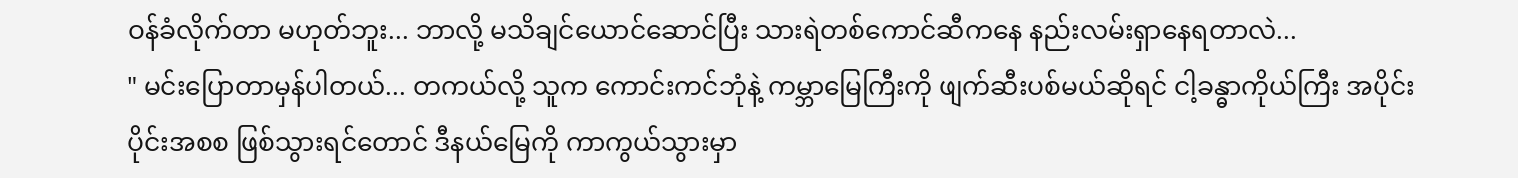ဝန်ခံလိုက်တာ မဟုတ်ဘူး... ဘာလို့ မသိချင်ယောင်ဆောင်ပြီး သားရဲတစ်ကောင်ဆီကနေ နည်းလမ်းရှာနေရတာလဲ...
" မင်းပြောတာမှန်ပါတယ်... တကယ်လို့ သူက ကောင်းကင်ဘုံနဲ့ ကမ္ဘာမြေကြီးကို ဖျက်ဆီးပစ်မယ်ဆိုရင် ငါ့ခန္ဓာကိုယ်ကြီး အပိုင်းပိုင်းအစစ ဖြစ်သွားရင်တောင် ဒီနယ်မြေကို ကာကွယ်သွားမှာ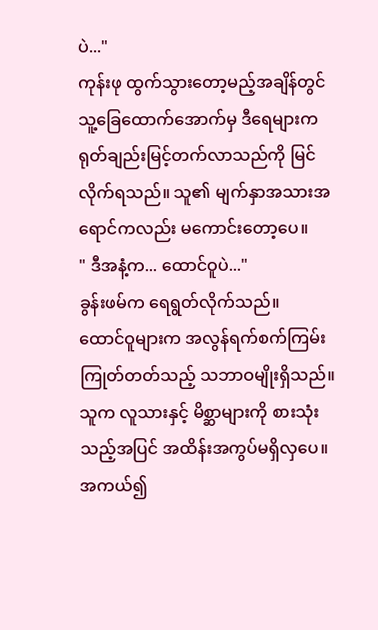ပဲ..."
ကုန်းဖု ထွက်သွားတော့မည့်အချိန်တွင် သူ့ခြေထောက်အောက်မှ ဒီရေများက ရုတ်ချည်းမြင့်တက်လာသည်ကို မြင်လိုက်ရသည်။ သူ၏ မျက်နှာအသားအရောင်ကလည်း မကောင်းတော့ပေ။
" ဒီအနံ့က... ထောင်ဝူပဲ..."
ခွန်းဖမ်က ရေရွတ်လိုက်သည်။
ထောင်ဝူများက အလွန်ရက်စက်ကြမ်းကြုတ်တတ်သည့် သဘာဝမျိုးရှိသည်။ သူက လူသားနှင့် မိစ္ဆာများကို စားသုံးသည့်အပြင် အထိန်းအကွပ်မရှိလှပေ။ အကယ်၍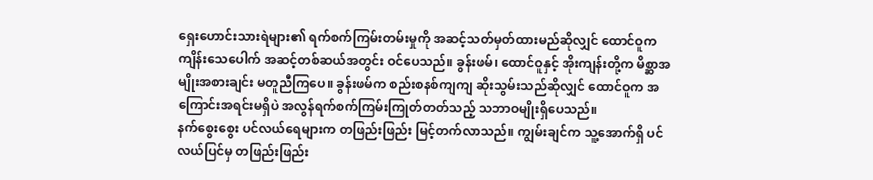ရှေးဟောင်းသားရဲများ၏ ရက်စက်ကြမ်းတမ်းမှုကို အဆင့်သတ်မှတ်ထားမည်ဆိုလျှင် ထောင်ဝူက ကျိန်းသေပေါက် အဆင့်တစ်ဆယ်အတွင်း ဝင်ပေသည်။ ခွန်းဖမ်၊ ထောင်ဝူနှင့် အိုးကျန်းတို့က မိစ္ဆာအမျိုးအစားချင်း မတူညီကြပေ။ ခွန်းဖမ်က စည်းစနစ်ကျကျ ဆိုးသွမ်းသည်ဆိုလျှင် ထောင်ဝူက အကြောင်းအရင်းမရှိပဲ အလွန်ရက်စက်ကြမ်းကြုတ်တတ်သည့် သဘာဝမျိုးရှိပေသည်။
နက်စွေးစွေး ပင်လယ်ရေများက တဖြည်းဖြည်း မြင့်တက်လာသည်။ ကျွမ်းချင်က သူ့အောက်ရှိ ပင်လယ်ပြင်မှ တဖြည်းဖြည်း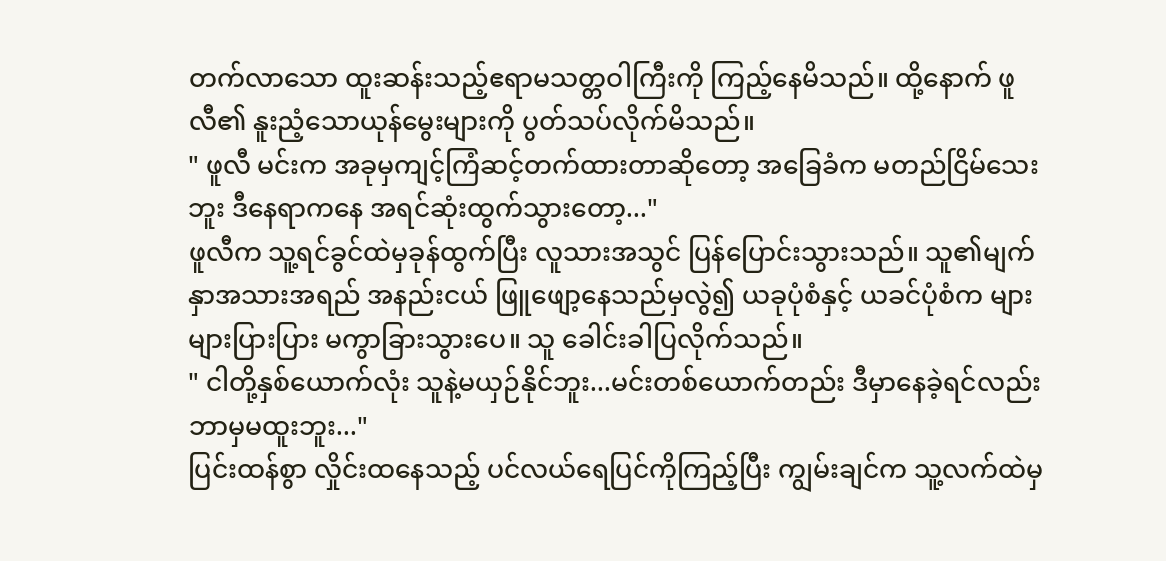တက်လာသော ထူးဆန်းသည့်ဧရာမသတ္တဝါကြီးကို ကြည့်နေမိသည်။ ထို့နောက် ဖူလီ၏ နူးညံ့သောယုန်မွေးများကို ပွတ်သပ်လိုက်မိသည်။
" ဖူလီ မင်းက အခုမှကျင့်ကြံဆင့်တက်ထားတာဆိုတော့ အခြေခံက မတည်ငြိမ်သေးဘူး ဒီနေရာကနေ အရင်ဆုံးထွက်သွားတော့..."
ဖူလီက သူ့ရင်ခွင်ထဲမှခုန်ထွက်ပြီး လူသားအသွင် ပြန်ပြောင်းသွားသည်။ သူ၏မျက်နှာအသားအရည် အနည်းငယ် ဖြူဖျော့နေသည်မှလွဲ၍ ယခုပုံစံနှင့် ယခင်ပုံစံက များများပြားပြား မကွာခြားသွားပေ။ သူ ခေါင်းခါပြလိုက်သည်။
" ငါတို့နှစ်ယောက်လုံး သူနဲ့မယှဉ်နိုင်ဘူး...မင်းတစ်ယောက်တည်း ဒီမှာနေခဲ့ရင်လည်း ဘာမှမထူးဘူး..."
ပြင်းထန်စွာ လှိုင်းထနေသည့် ပင်လယ်ရေပြင်ကိုကြည့်ပြီး ကျွမ်းချင်က သူ့လက်ထဲမှ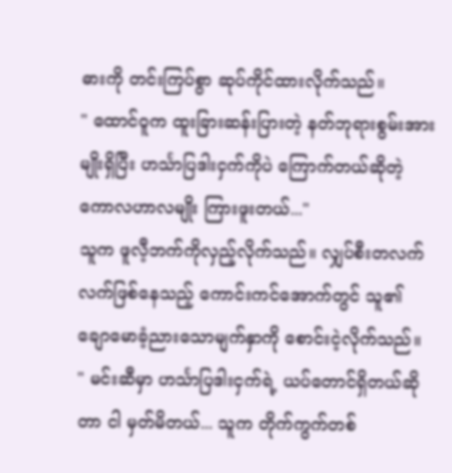ဓားကို တင်းကြပ်စွာ ဆုပ်ကိုင်ထားလိုက်သည်။
" ထောင်ဝူက ထူးခြားဆန်းပြားတဲ့ နတ်ဘုရားစွမ်းအားမျိုးရှိပြီး ဟင်္သာပြဒါးငှက်ကိုပဲ ကြောက်တယ်ဆိုတဲ့ ကောလဟာလမျိုး ကြားဖူးတယ်..."
သူက ဖူလီ့ဘက်ကိုလှည့်လိုက်သည်။ လျှပ်စီးတလက်လက်ဖြစ်နေသည့် ကောင်းကင်အောက်တွင် သူ၏ ချောမောခံ့ညားသောမျက်နှာကို စောင်းငဲ့လိုက်သည်။
" မင်းဆီမှာ ဟင်္သာပြဒါးငှက်ရဲ့ ယပ်တောင်ရှိတယ်ဆိုတာ ငါ မှတ်မိတယ်... သူက တိုက်ကွက်တစ်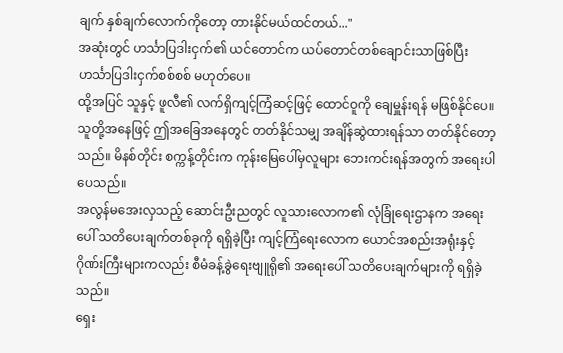ချက် နှစ်ချက်လောက်ကိုတော့ တားနိုင်မယ်ထင်တယ်..."
အဆုံးတွင် ဟင်္သာပြဒါးငှက်၏ ယင်တောင်က ယပ်တောင်တစ်ချောင်းသာဖြစ်ပြီး ဟင်္သာပြဒါးငှက်စစ်စစ် မဟုတ်ပေ။
ထို့အပြင် သူနှင့် ဖူလီ၏ လက်ရှိကျင့်ကြံဆင့်ဖြင့် ထောင်ဝူကို ချေမှူန်းရန် မဖြစ်နိုင်ပေ။ သူတို့အနေဖြင့် ဤအခြေအနေတွင် တတ်နိုင်သမျှ အချိန်ဆွဲထားရန်သာ တတ်နိုင်တော့သည်။ မိနစ်တိုင်း စက္ကန့်တိုင်းက ကုန်းမြေပေါ်မှလူများ ဘေးကင်းရန်အတွက် အရေးပါပေသည်။
အလွန်မအေးလှသည့် ဆောင်းဦးညတွင် လူသားလောက၏ လုံခြုံရေးဌာနက အရေးပေါ် သတိပေးချက်တစ်ခုကို ရရှိခဲ့ပြီး ကျင့်ကြံရေးလောက ယောင်အစည်းအရုံးနှင့် ဂိုဏ်းကြီးများကလည်း စီမံခန့်ခွဲရေးဗျူရို၏ အရေးပေါ် သတိပေးချက်များကို ရရှိခဲ့သည်။
ရှေး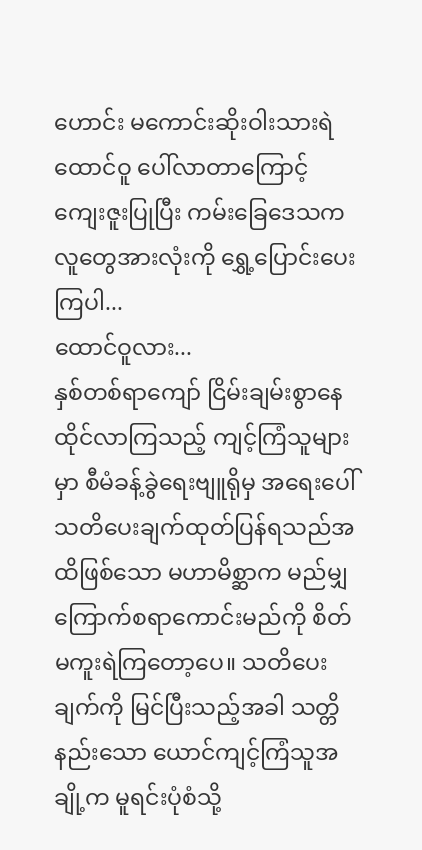ဟောင်း မကောင်းဆိုးဝါးသားရဲ ထောင်ဝူ ပေါ်လာတာကြောင့် ကျေးဇူးပြုပြီး ကမ်းခြေဒေသက လူတွေအားလုံးကို ရွှေ့ပြောင်းပေးကြပါ...
ထောင်ဝူလား...
နှစ်တစ်ရာကျော် ငြိမ်းချမ်းစွာနေထိုင်လာကြသည့် ကျင့်ကြံသူများမှာ စီမံခန့်ခွဲရေးဗျူရိုမှ အရေးပေါ် သတိပေးချက်ထုတ်ပြန်ရသည်အထိဖြစ်သော မဟာမိစ္ဆာက မည်မျှကြောက်စရာကောင်းမည်ကို စိတ်မကူးရဲကြတော့ပေ။ သတိပေးချက်ကို မြင်ပြီးသည့်အခါ သတ္တိနည်းသော ယောင်ကျင့်ကြံသူအချို့က မူရင်းပုံစံသို့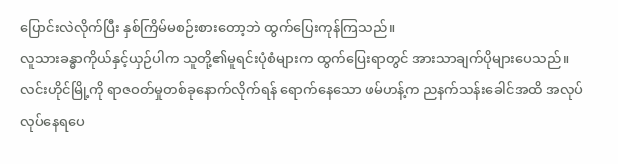ပြောင်းလဲလိုက်ပြီး နှစ်ကြိမ်မစဉ်းစားတော့ဘဲ ထွက်ပြေးကုန်ကြသည်။
လူသားခန္ဓာကိုယ်နှင့်ယှဉ်ပါက သူတို့၏မူရင်းပုံစံများက ထွက်ပြေးရာတွင် အားသာချက်ပိုများပေသည်။
လင်းဟိုင်မြို့ကို ရာဇဝတ်မှုတစ်ခုနောက်လိုက်ရန် ရောက်နေသော ဖမ်ဟန့်က ညနက်သန်းခေါင်အထိ အလုပ်လုပ်နေရပေ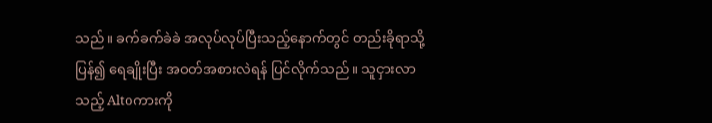သည်။ ခက်ခက်ခဲခဲ အလုပ်လုပ်ပြီးသည့်နောက်တွင် တည်းခိုရာသို့ပြန်၍ ရေချိုးပြီး အဝတ်အစားလဲရန် ပြင်လိုက်သည်။ သူငှားလာသည့် Altoကားကို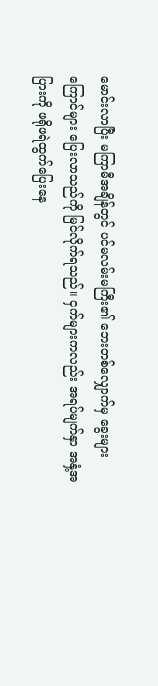မောင်းလာပြီး မကြာမီအချိန်တွင် ပင်မလမ်းမကြီး၏ ဘေးတစ်လျှောက်မှ ခွေးများကြောင်များ ပြေးလာသည်ကို မြင်လိုက်ရသည်။ ငှက်များကလည်း အရပ်မျက်နှာ အနှံ့အပြားကို ဖရိုဖရဲထွက်ပြေးနေ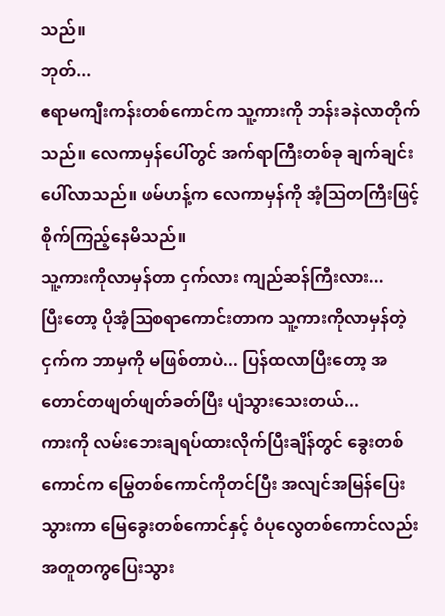သည်။
ဘုတ်...
ဧရာမကျီးကန်းတစ်ကောင်က သူ့ကားကို ဘန်းခနဲလာတိုက်သည်။ လေကာမှန်ပေါ်တွင် အက်ရာကြီးတစ်ခု ချက်ချင်းပေါ်လာသည်။ ဖမ်ဟန့်က လေကာမှန်ကို အံ့ဩတကြီးဖြင့် စိုက်ကြည့်နေမိသည်။
သူ့ကားကိုလာမှန်တာ ငှက်လား ကျည်ဆန်ကြီးလား...
ပြီးတော့ ပိုအံ့ဩစရာကောင်းတာက သူ့ကားကိုလာမှန်တဲ့ ငှက်က ဘာမှကို မဖြစ်တာပဲ... ပြန်ထလာပြီးတော့ အတောင်တဖျတ်ဖျတ်ခတ်ပြီး ပျံသွားသေးတယ်...
ကားကို လမ်းဘေးချရပ်ထားလိုက်ပြီးချိန်တွင် ခွေးတစ်ကောင်က မြွေတစ်ကောင်ကိုတင်ပြီး အလျင်အမြန်ပြေးသွားကာ မြေခွေးတစ်ကောင်နှင့် ဝံပုလွေတစ်ကောင်လည်း အတူတကွပြေးသွား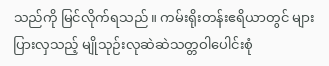သည်ကို မြင်လိုက်ရသည်။ ကမ်းရိုးတန်းဧရိယာတွင် များပြားလှသည့် မျိုသုဉ်းလုဆဲဆဲသတ္တဝါပေါင်းစုံ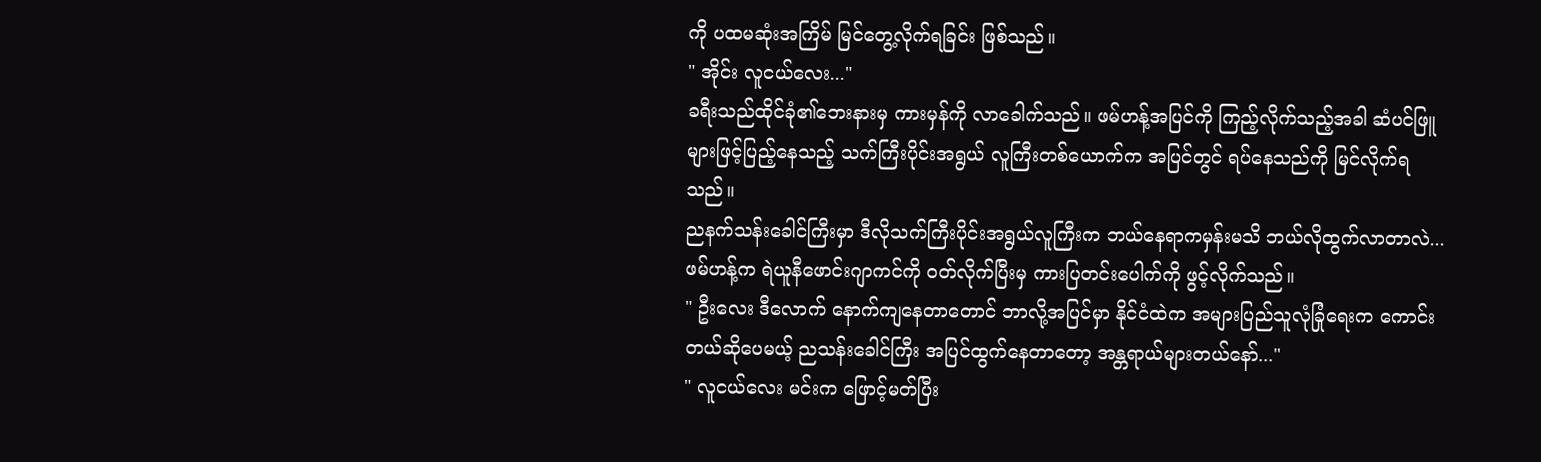ကို ပထမဆုံးအကြိမ် မြင်တွေ့လိုက်ရခြင်း ဖြစ်သည်။
" အိုင်း လူငယ်လေး..."
ခရီးသည်ထိုင်ခုံ၏ဘေးနားမှ ကားမှန်ကို လာခေါက်သည်။ ဖမ်ဟန့်အပြင်ကို ကြည့်လိုက်သည့်အခါ ဆံပင်ဖြူများဖြင့်ပြည့်နေသည့် သက်ကြီးပိုင်းအရွယ် လူကြီးတစ်ယောက်က အပြင်တွင် ရပ်နေသည်ကို မြင်လိုက်ရသည်။
ညနက်သန်းခေါင်ကြီးမှာ ဒီလိုသက်ကြီးပိုင်းအရွယ်လူကြီးက ဘယ်နေရာကမှန်းမသိ ဘယ်လိုထွက်လာတာလဲ...
ဖမ်ဟန့်က ရဲယူနီဖောင်းဂျာကင်ကို ဝတ်လိုက်ပြီးမှ ကားပြတင်းပေါက်ကို ဖွင့်လိုက်သည်။
" ဦးလေး ဒီလောက် နောက်ကျနေတာတောင် ဘာလို့အပြင်မှာ နိုင်ငံထဲက အများပြည်သူလုံခြုံရေးက ကောင်းတယ်ဆိုပေမယ့် ညသန်းခေါင်ကြီး အပြင်ထွက်နေတာတော့ အန္တရာယ်များတယ်နော်..."
" လူငယ်လေး မင်းက ဖြောင့်မတ်ပြီး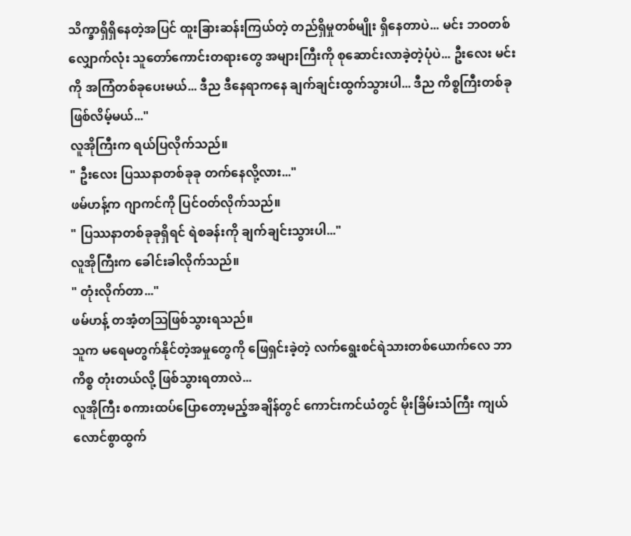သိက္ခာရှိရှိနေတဲ့အပြင် ထူးခြားဆန်းကြယ်တဲ့ တည်ရှိမှုတစ်မျိုး ရှိနေတာပဲ... မင်း ဘဝတစ်လျှောက်လုံး သူတော်ကောင်းတရားတွေ အများကြီးကို စုဆောင်းလာခဲ့တဲ့ပုံပဲ... ဦးလေး မင်းကို အကြံတစ်ခုပေးမယ်... ဒီည ဒီနေရာကနေ ချက်ချင်းထွက်သွားပါ... ဒီည ကိစ္စကြီးတစ်ခု ဖြစ်လိမ့်မယ်..."
လူအိုကြီးက ရယ်ပြလိုက်သည်။
" ဦးလေး ပြဿနာတစ်ခုခု တက်နေလို့လား..."
ဖမ်ဟန့်က ဂျာကင်ကို ပြင်ဝတ်လိုက်သည်။
" ပြဿနာတစ်ခုခုရှိရင် ရဲစခန်းကို ချက်ချင်းသွားပါ..."
လူအိုကြီးက ခေါင်းခါလိုက်သည်။
" တုံးလိုက်တာ..."
ဖမ်ဟန့် တအံ့တဩဖြစ်သွားရသည်။
သူက မရေမတွက်နိုင်တဲ့အမှုတွေကို ဖြေရှင်းခဲ့တဲ့ လက်ရွေးစင်ရဲသားတစ်ယောက်လေ ဘာကိစ္စ တုံးတယ်လို့ ဖြစ်သွားရတာလဲ...
လူအိုကြီး စကားထပ်ပြောတော့မည့်အချိန်တွင် ကောင်းကင်ယံတွင် မိုးခြိမ်းသံကြီး ကျယ်လောင်စွာထွက်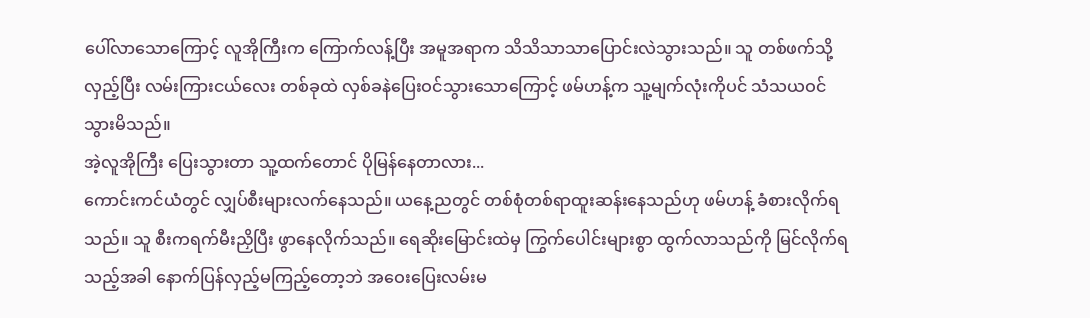ပေါ်လာသောကြောင့် လူအိုကြီးက ကြောက်လန့်ပြီး အမူအရာက သိသိသာသာပြောင်းလဲသွားသည်။ သူ တစ်ဖက်သို့လှည့်ပြီး လမ်းကြားငယ်လေး တစ်ခုထဲ လှစ်ခနဲပြေးဝင်သွားသောကြောင့် ဖမ်ဟန့်က သူ့မျက်လုံးကိုပင် သံသယဝင်သွားမိသည်။
အဲ့လူအိုကြီး ပြေးသွားတာ သူ့ထက်တောင် ပိုမြန်နေတာလား...
ကောင်းကင်ယံတွင် လျှပ်စီးများလက်နေသည်။ ယနေ့ညတွင် တစ်စုံတစ်ရာထူးဆန်းနေသည်ဟု ဖမ်ဟန့် ခံစားလိုက်ရသည်။ သူ စီးကရက်မီးညှိပြီး ဖွာနေလိုက်သည်။ ရေဆိုးမြောင်းထဲမှ ကြွက်ပေါင်းများစွာ ထွက်လာသည်ကို မြင်လိုက်ရသည့်အခါ နောက်ပြန်လှည့်မကြည့်တော့ဘဲ အဝေးပြေးလမ်းမ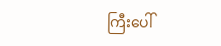ကြီးပေါ်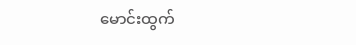မောင်းထွက်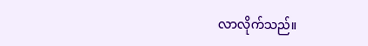လာလိုက်သည်။